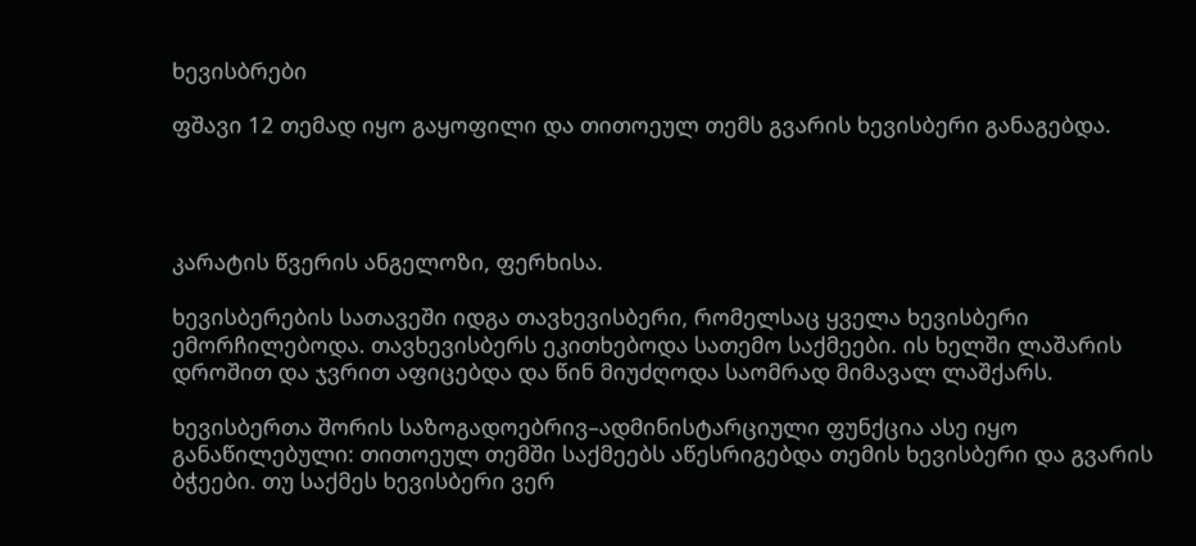ხევისბრები

ფშავი 12 თემად იყო გაყოფილი და თითოეულ თემს გვარის ხევისბერი განაგებდა.




კარატის წვერის ანგელოზი, ფერხისა.

ხევისბერების სათავეში იდგა თავხევისბერი, რომელსაც ყველა ხევისბერი ემორჩილებოდა. თავხევისბერს ეკითხებოდა სათემო საქმეები. ის ხელში ლაშარის დროშით და ჯვრით აფიცებდა და წინ მიუძღოდა საომრად მიმავალ ლაშქარს.

ხევისბერთა შორის საზოგადოებრივ–ადმინისტარციული ფუნქცია ასე იყო განაწილებული: თითოეულ თემში საქმეებს აწესრიგებდა თემის ხევისბერი და გვარის ბჭეები. თუ საქმეს ხევისბერი ვერ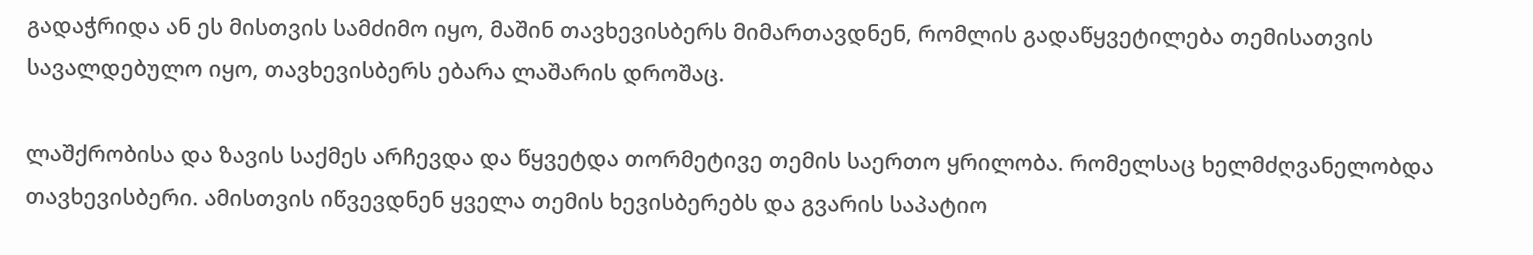გადაჭრიდა ან ეს მისთვის სამძიმო იყო, მაშინ თავხევისბერს მიმართავდნენ, რომლის გადაწყვეტილება თემისათვის სავალდებულო იყო, თავხევისბერს ებარა ლაშარის დროშაც.

ლაშქრობისა და ზავის საქმეს არჩევდა და წყვეტდა თორმეტივე თემის საერთო ყრილობა. რომელსაც ხელმძღვანელობდა თავხევისბერი. ამისთვის იწვევდნენ ყველა თემის ხევისბერებს და გვარის საპატიო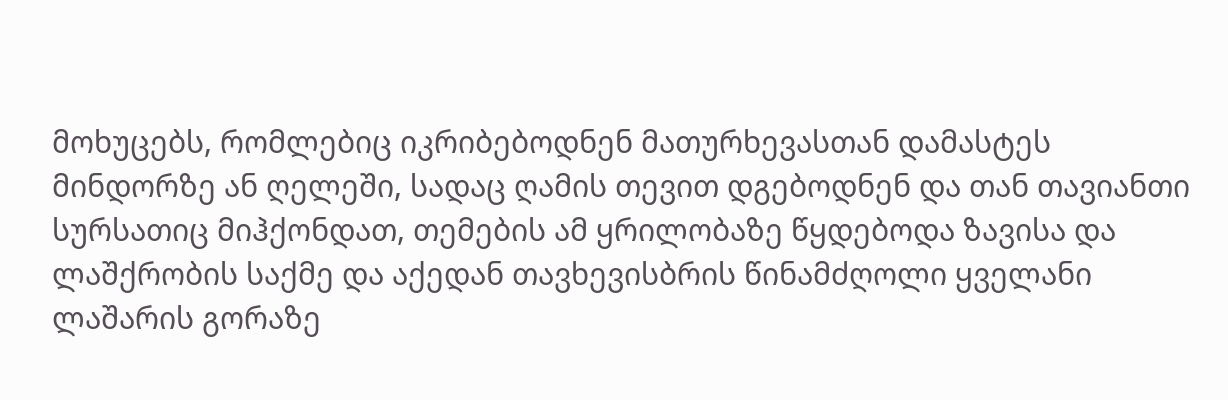მოხუცებს, რომლებიც იკრიბებოდნენ მათურხევასთან დამასტეს მინდორზე ან ღელეში, სადაც ღამის თევით დგებოდნენ და თან თავიანთი სურსათიც მიჰქონდათ, თემების ამ ყრილობაზე წყდებოდა ზავისა და ლაშქრობის საქმე და აქედან თავხევისბრის წინამძღოლი ყველანი ლაშარის გორაზე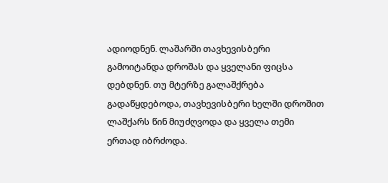ადიოდნენ. ლაშარში თავხევისბერი გამოიტანდა დროშას და ყველანი ფიცსა დებდნენ. თუ მტერზე გალაშქრება გადაწყდებოდა, თავხევისბერი ხელში დროშით ლაშქარს წინ მიუძღვოდა და ყველა თემი ერთად იბრძოდა.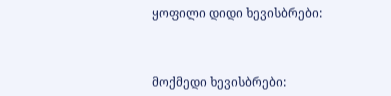ყოფილი დიდი ხევისბრები:



მოქმედი ხევისბრები: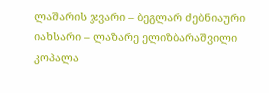ლაშარის ჯვარი – ბეგლარ ძებნიაური
იახსარი – ლაზარე ელიზბარაშვილი
კოპალა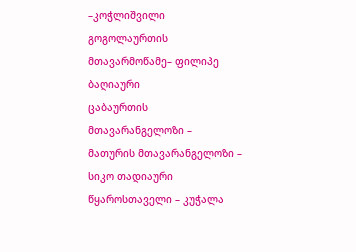–კოჭლიშვილი
გოგოლაურთის მთავარმოწამე– ფილიპე ბაღიაური
ცაბაურთის მთავარანგელოზი –
მათურის მთავარანგელოზი – სიკო თადიაური
წყაროსთაველი – კუჭალა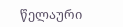წელაური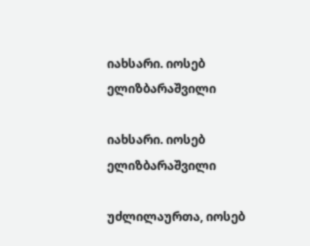იახსარი. იოსებ ელიზბარაშვილი

იახსარი. იოსებ ელიზბარაშვილი

უძლილაურთა, იოსებ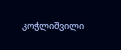კოჭლიშვილი